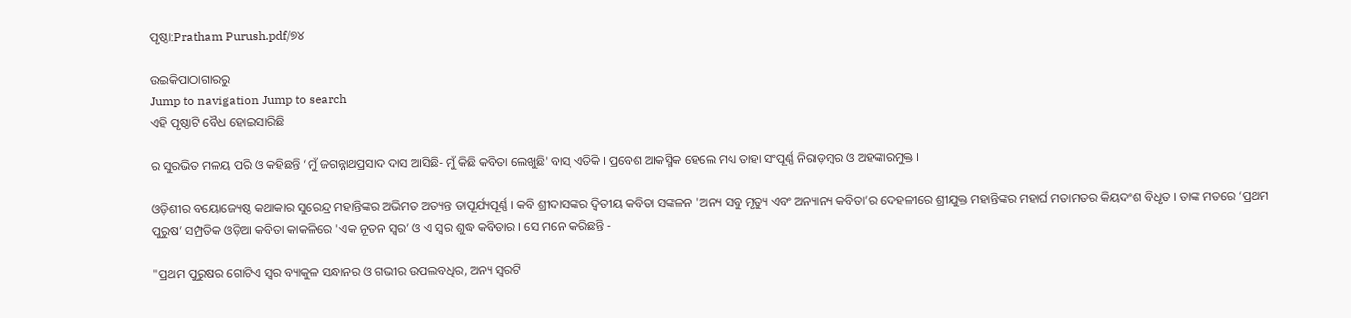ପୃଷ୍ଠା:Pratham Purush.pdf/୭୪

ଉଇକିପାଠାଗାର‌ରୁ
Jump to navigation Jump to search
ଏହି ପୃଷ୍ଠାଟି ବୈଧ ହୋଇସାରିଛି

ର ସୁରଭିତ ମଳୟ ପରି ଓ କହିଛନ୍ତି ‘ମୁଁ ଜଗନ୍ନାଥପ୍ରସାଦ ଦାସ ଆସିଛି- ମୁଁ କିଛି କବିତା ଲେଖୁଛି' ବାସ୍ ଏତିକି । ପ୍ରବେଶ ଆକସ୍ମିକ ହେଲେ ମଧ୍ୟ ତାହା ସଂପୂର୍ଣ୍ଣ ନିରାଡ଼ମ୍ବର ଓ ଅହଙ୍କାରମୁକ୍ତ ।

ଓଡ଼ିଶୀର ବୟୋଜ୍ୟେଷ୍ଠ କଥାକାର ସୁରେନ୍ଦ୍ର ମହାନ୍ତିଙ୍କର ଅଭିମତ ଅତ୍ୟନ୍ତ ତାପୂର୍ଯ୍ୟପୂର୍ଣ୍ଣ । କବି ଶ୍ରୀଦାସଙ୍କର ଦ୍ୱିତୀୟ କବିତା ସଙ୍କଳନ 'ଅନ୍ୟ ସବୁ ମୃତ୍ୟୁ ଏବଂ ଅନ୍ୟାନ୍ୟ କବିତା’ର ଦେହଳୀରେ ଶ୍ରୀଯୁକ୍ତ ମହାନ୍ତିଙ୍କର ମହାର୍ଘ ମତାମତର କିୟଦଂଶ ବିଧୃତ । ତାଙ୍କ ମତରେ ‘ପ୍ରଥମ ପୁରୁଷ’ ସମ୍ପ୍ରତିକ ଓଡ଼ିଆ କବିତା କାକଳିରେ 'ଏକ ନୂତନ ସ୍ୱର’ ଓ ଏ ସ୍ୱର ଶୁଦ୍ଧ କବିତାର । ସେ ମନେ କରିଛନ୍ତି -

"ପ୍ରଥମ ପୁରୁଷର ଗୋଟିଏ ସ୍ୱର ବ୍ୟାକୁଳ ସନ୍ଧାନର ଓ ଗଭୀର ଉପଲବଧିର, ଅନ୍ୟ ସ୍ୱରଟି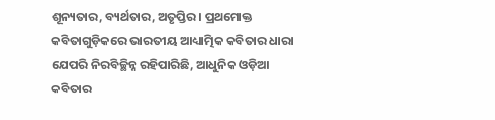ଶୂନ୍ୟତାର, ବ୍ୟର୍ଥତାର, ଅତୃପ୍ତିର । ପ୍ରଥମୋକ୍ତ କବିତାଗୁଡ଼ିକରେ ଭାରତୀୟ ଆଧ୍ୟାତ୍ମିକ କବିତାର ଧାରା ଯେପରି ନିରବିଚ୍ଛିନ୍ନ ରହିପାରିଛି, ଆଧୁନିକ ଓଡ଼ିଆ କବିତାର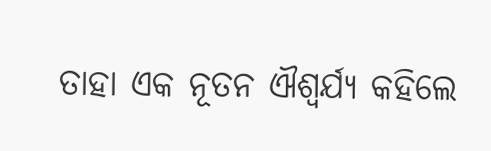ତାହା ଏକ ନୂତନ ଐଶ୍ୱର୍ଯ୍ୟ କହିଲେ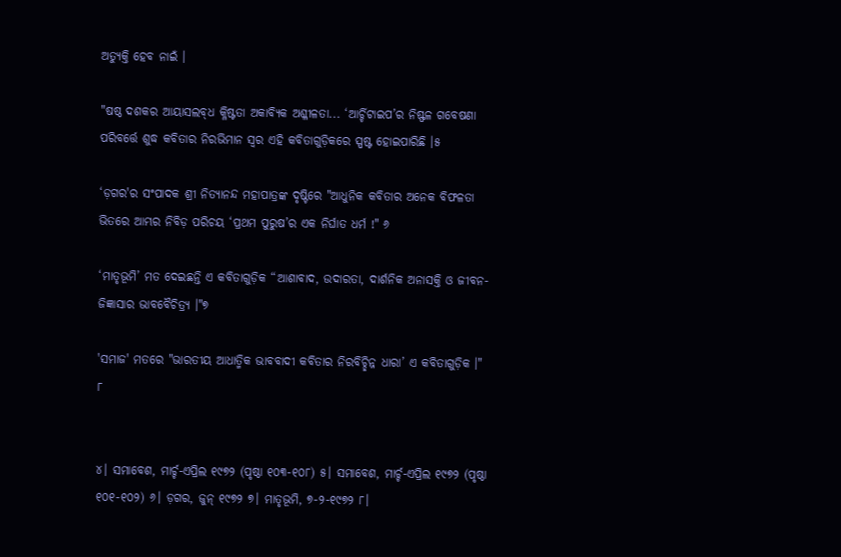ଅତ୍ୟୁକ୍ତି ହେବ ନାଇଁ ।

"ଷଷ୍ଠ ଦଶକର ଆୟାସଲବ୍‌ଧ କ୍ଳିଷ୍ଟତା ଅକାବ୍ୟିକ ଅଶ୍ଳୀଳତା... ‘ଆର୍ଚ୍ଚିଟାଇପ’ର ନିଷ୍ଫଳ ଗବେଷଣା ପରିବର୍ତ୍ତେ ଶୁଦ୍ଧ କବିତାର ନିରଭିମାନ ସ୍ୱର ଏହି କବିତାଗୁଡ଼ିକରେ ସ୍ପଷ୍ଟ ହୋଇପାରିଛି ।୫

‘ଡ଼ଗର'ର ସଂପାଦକ ଶ୍ରୀ ନିତ୍ୟାନନ୍ଦ ମହାପାତ୍ରଙ୍କ ଦୃଷ୍ଟିରେ "ଆଧୁନିକ କବିତାର ଅନେକ ବିଫଳତା ଭିତରେ ଆମ୍ଭର ନିବିଡ଼ ପରିଚୟ ‘ପ୍ରଥମ ପୁରୁଷ’ର ଏକ ନିର୍ଘାତ ଧର୍ମ !" ୬

‘ମାତୃଭୂମି’ ମତ ଦେଇଛନ୍ତି ଏ କବିତାଗୁଡ଼ିକ “ଆଶାବାଦ, ଉଦାରତା, ଦାର୍ଶନିକ ଅନାସକ୍ତି ଓ ଜୀବନ- ଜିଜ୍ଞାସାର ଭାବବୈଚିତ୍ର୍ୟ ।"୭

'ସମାଜ' ମତରେ "ଭାରତୀୟ ଆଧାତ୍ମିକ ଭାବବାଦୀ କବିତାର ନିରବିଚ୍ଛିନ୍ନ ଧାରା’ ଏ କବିତାଗୁଡ଼ିକ ।" ୮


୪। ସମାବେଶ, ମାର୍ଚ୍ଚ-ଏପ୍ରିଲ ୧୯୭୨ (ପୃଷ୍ଠା ୧୦୩-୧୦୮) ୫। ସମାବେଶ, ମାର୍ଚ୍ଚ-ଏପ୍ରିଲ ୧୯୭୨ (ପୃଷ୍ଠା ୧୦୧-୧୦୨) ୬। ଡ଼ଗର, ଜୁନ୍ ୧୯୭୨ ୭। ମାତୃଭୂମି, ୭-୨-୧୯୭୨ ୮।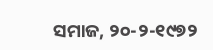ସମାଜ, ୨୦-୨-୧୯୭୨